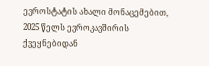ევროსტატის ახალი მონაცემებით, 2025 წელს ევროკავშირის ქვეყნებიდან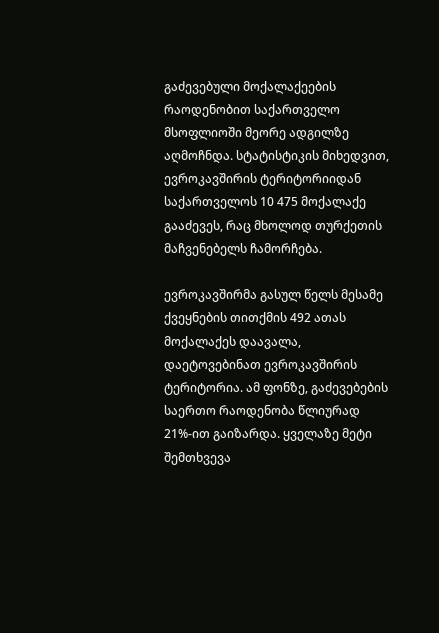გაძევებული მოქალაქეების რაოდენობით საქართველო მსოფლიოში მეორე ადგილზე აღმოჩნდა. სტატისტიკის მიხედვით, ევროკავშირის ტერიტორიიდან საქართველოს 10 475 მოქალაქე გააძევეს, რაც მხოლოდ თურქეთის მაჩვენებელს ჩამორჩება.

ევროკავშირმა გასულ წელს მესამე ქვეყნების თითქმის 492 ათას მოქალაქეს დაავალა, დაეტოვებინათ ევროკავშირის ტერიტორია. ამ ფონზე, გაძევებების საერთო რაოდენობა წლიურად 21%-ით გაიზარდა. ყველაზე მეტი შემთხვევა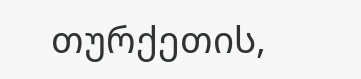თურქეთის,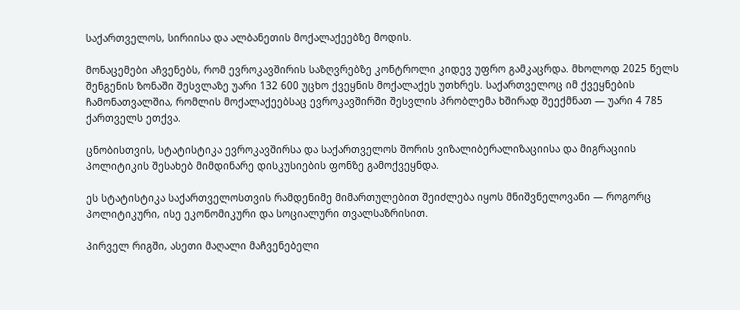საქართველოს, სირიისა და ალბანეთის მოქალაქეებზე მოდის.

მონაცემები აჩვენებს, რომ ევროკავშირის საზღვრებზე კონტროლი კიდევ უფრო გამკაცრდა. მხოლოდ 2025 წელს შენგენის ზონაში შესვლაზე უარი 132 600 უცხო ქვეყნის მოქალაქეს უთხრეს. საქართველოც იმ ქვეყნების ჩამონათვალშია, რომლის მოქალაქეებსაც ევროკავშირში შესვლის პრობლემა ხშირად შეექმნათ — უარი 4 785 ქართველს ეთქვა.

ცნობისთვის, სტატისტიკა ევროკავშირსა და საქართველოს შორის ვიზალიბერალიზაციისა და მიგრაციის პოლიტიკის შესახებ მიმდინარე დისკუსიების ფონზე გამოქვეყნდა.

ეს სტატისტიკა საქართველოსთვის რამდენიმე მიმართულებით შეიძლება იყოს მნიშვნელოვანი — როგორც პოლიტიკური, ისე ეკონომიკური და სოციალური თვალსაზრისით.

პირველ რიგში, ასეთი მაღალი მაჩვენებელი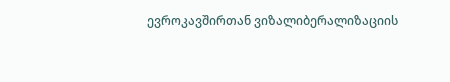ევროკავშირთან ვიზალიბერალიზაციის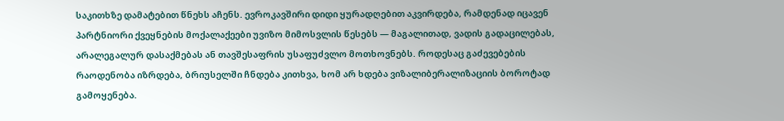საკითხზე დამატებით წნეხს აჩენს. ევროკავშირი დიდი ყურადღებით აკვირდება, რამდენად იცავენ პარტნიორი ქვეყნების მოქალაქეები უვიზო მიმოსვლის წესებს — მაგალითად, ვადის გადაცილებას, არალეგალურ დასაქმებას ან თავშესაფრის უსაფუძვლო მოთხოვნებს. როდესაც გაძევებების რაოდენობა იზრდება, ბრიუსელში ჩნდება კითხვა, ხომ არ ხდება ვიზალიბერალიზაციის ბოროტად გამოყენება.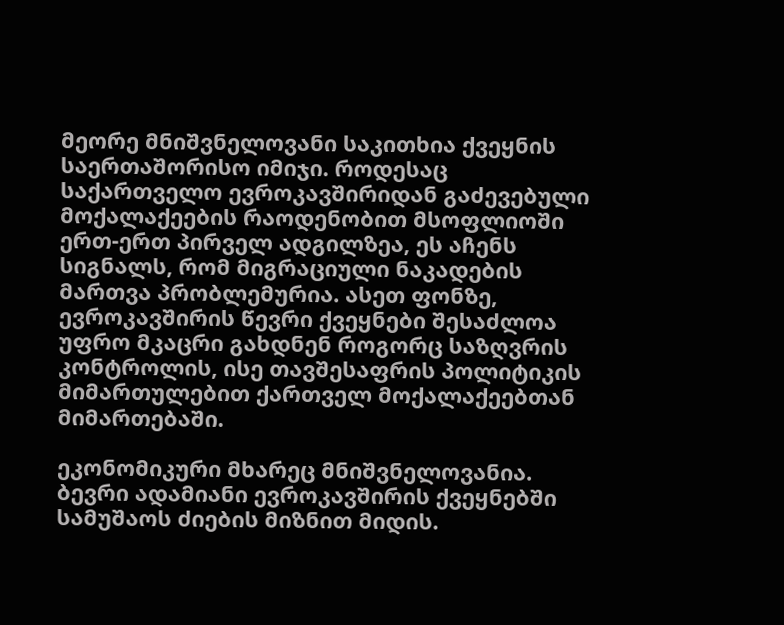მეორე მნიშვნელოვანი საკითხია ქვეყნის საერთაშორისო იმიჯი. როდესაც საქართველო ევროკავშირიდან გაძევებული მოქალაქეების რაოდენობით მსოფლიოში ერთ-ერთ პირველ ადგილზეა, ეს აჩენს სიგნალს, რომ მიგრაციული ნაკადების მართვა პრობლემურია. ასეთ ფონზე, ევროკავშირის წევრი ქვეყნები შესაძლოა უფრო მკაცრი გახდნენ როგორც საზღვრის კონტროლის, ისე თავშესაფრის პოლიტიკის მიმართულებით ქართველ მოქალაქეებთან მიმართებაში.

ეკონომიკური მხარეც მნიშვნელოვანია. ბევრი ადამიანი ევროკავშირის ქვეყნებში სამუშაოს ძიების მიზნით მიდის.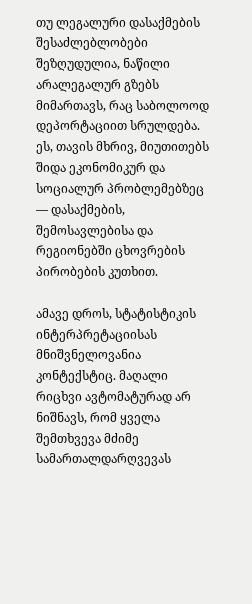თუ ლეგალური დასაქმების შესაძლებლობები შეზღუდულია, ნაწილი არალეგალურ გზებს მიმართავს, რაც საბოლოოდ დეპორტაციით სრულდება. ეს, თავის მხრივ, მიუთითებს შიდა ეკონომიკურ და სოციალურ პრობლემებზეც — დასაქმების, შემოსავლებისა და რეგიონებში ცხოვრების პირობების კუთხით.

ამავე დროს, სტატისტიკის ინტერპრეტაციისას მნიშვნელოვანია კონტექსტიც. მაღალი რიცხვი ავტომატურად არ ნიშნავს, რომ ყველა შემთხვევა მძიმე სამართალდარღვევას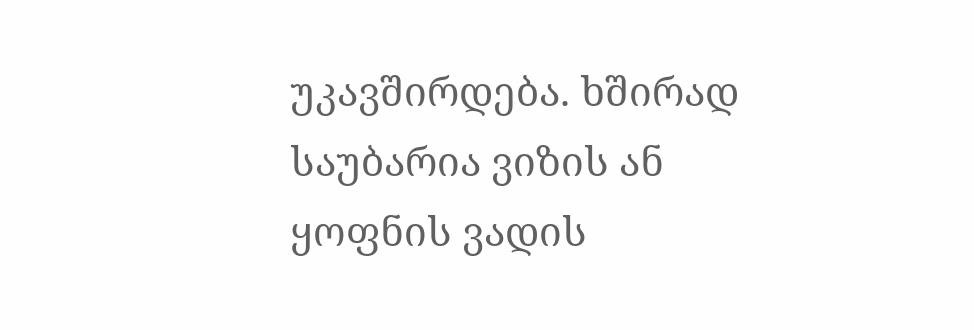უკავშირდება. ხშირად საუბარია ვიზის ან ყოფნის ვადის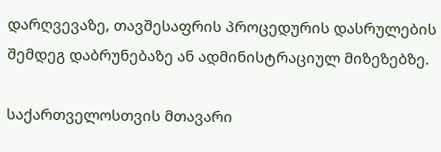დარღვევაზე, თავშესაფრის პროცედურის დასრულების შემდეგ დაბრუნებაზე ან ადმინისტრაციულ მიზეზებზე.

საქართველოსთვის მთავარი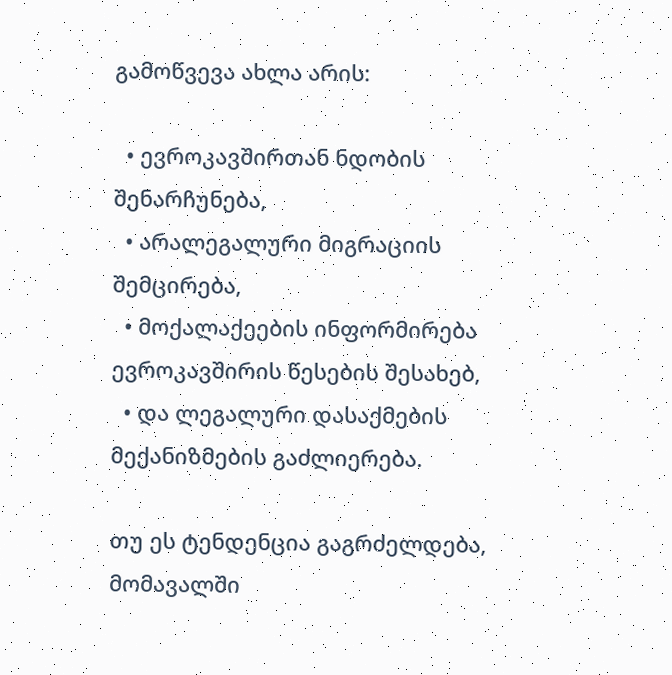გამოწვევა ახლა არის:

  • ევროკავშირთან ნდობის შენარჩუნება,
  • არალეგალური მიგრაციის შემცირება,
  • მოქალაქეების ინფორმირება ევროკავშირის წესების შესახებ,
  • და ლეგალური დასაქმების მექანიზმების გაძლიერება.

თუ ეს ტენდენცია გაგრძელდება, მომავალში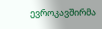ევროკავშირმა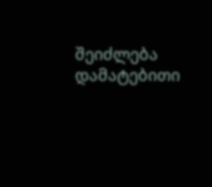შეიძლება დამატებითი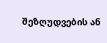შეზღუდვების ან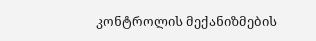კონტროლის მექანიზმების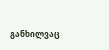განხილვაც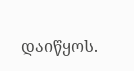დაიწყოს.